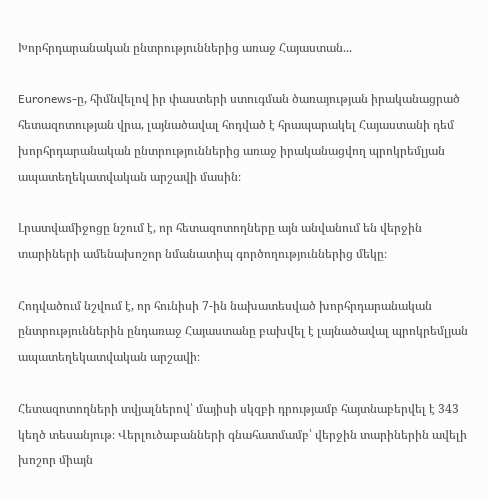Խորհրդարանական ընտրություններից առաջ Հայաստան...

Euronews-ը, հիմնվելով իր փաստերի ստուգման ծառայության իրականացրած հետազոտության վրա, լայնածավալ հոդված է հրապարակել Հայաստանի դեմ խորհրդարանական ընտրություններից առաջ իրականացվող պրոկրեմլյան ապատեղեկատվական արշավի մասին։

Լրատվամիջոցը նշում է, որ հետազոտողները այն անվանում են վերջին տարիների ամենախոշոր նմանատիպ գործողություններից մեկը։

Հոդվածում նշվում է, որ հունիսի 7-ին նախատեսված խորհրդարանական ընտրություններին ընդառաջ Հայաստանը բախվել է լայնածավալ պրոկրեմլյան ապատեղեկատվական արշավի։

Հետազոտողների տվյալներով՝ մայիսի սկզբի դրությամբ հայտնաբերվել է 343 կեղծ տեսանյութ։ Վերլուծաբանների գնահատմամբ՝ վերջին տարիներին ավելի խոշոր միայն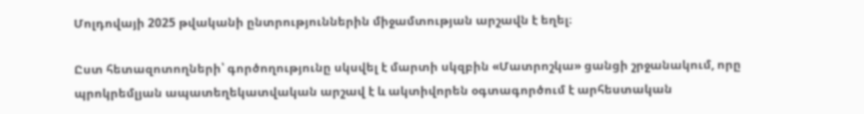Մոլդովայի 2025 թվականի ընտրություններին միջամտության արշավն է եղել։

Ըստ հետազոտողների՝ գործողությունը սկսվել է մարտի սկզբին «Մատրոշկա» ցանցի շրջանակում, որը պրոկրեմլյան ապատեղեկատվական արշավ է և ակտիվորեն օգտագործում է արհեստական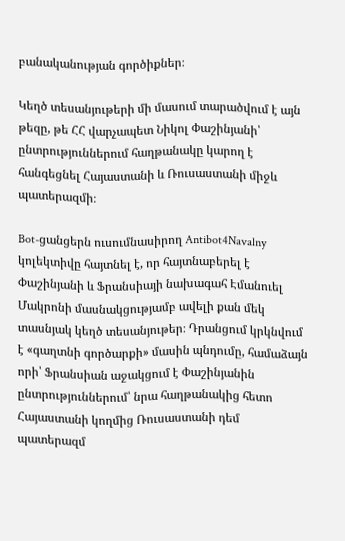բանականության գործիքներ։

Կեղծ տեսանյութերի մի մասում տարածվում է այն թեզը, թե ՀՀ վարչապետ Նիկոլ Փաշինյանի՝ ընտրություններում հաղթանակը կարող է հանգեցնել Հայաստանի և Ռուսաստանի միջև պատերազմի։

Bot-ցանցերն ուսումնասիրող Antibot4Navalny կոլեկտիվը հայտնել է, որ հայտնաբերել է Փաշինյանի և Ֆրանսիայի նախագահ Էմանուել Մակրոնի մասնակցությամբ ավելի քան մեկ տասնյակ կեղծ տեսանյութեր։ Դրանցում կրկնվում է «գաղտնի գործարքի» մասին պնդումը, համաձայն որի՝ Ֆրանսիան աջակցում է Փաշինյանին ընտրություններում՝ նրա հաղթանակից հետո Հայաստանի կողմից Ռուսաստանի դեմ պատերազմ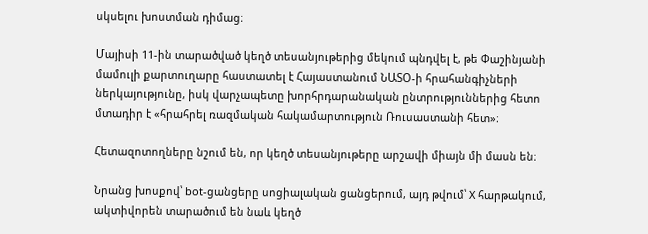սկսելու խոստման դիմաց։

Մայիսի 11-ին տարածված կեղծ տեսանյութերից մեկում պնդվել է, թե Փաշինյանի մամուլի քարտուղարը հաստատել է Հայաստանում ՆԱՏՕ-ի հրահանգիչների ներկայությունը, իսկ վարչապետը խորհրդարանական ընտրություններից հետո մտադիր է «հրահրել ռազմական հակամարտություն Ռուսաստանի հետ»։

Հետազոտողները նշում են, որ կեղծ տեսանյութերը արշավի միայն մի մասն են։

Նրանց խոսքով՝ bot-ցանցերը սոցիալական ցանցերում, այդ թվում՝ X հարթակում, ակտիվորեն տարածում են նաև կեղծ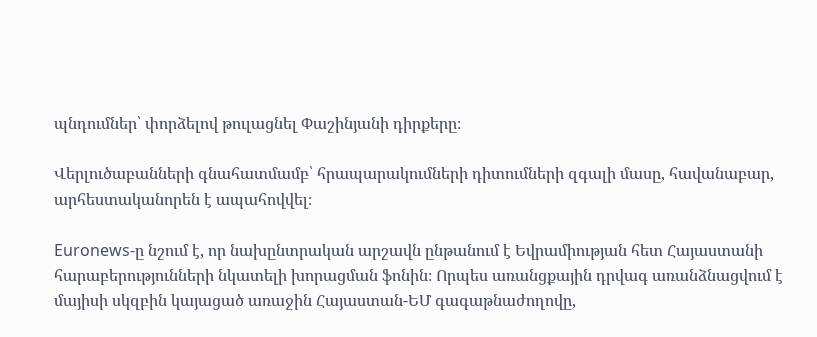պնդումներ՝ փորձելով թուլացնել Փաշինյանի դիրքերը։

Վերլուծաբանների գնահատմամբ՝ հրապարակումների դիտումների զգալի մասը, հավանաբար, արհեստականորեն է ապահովվել։

Euronews-ը նշում է, որ նախընտրական արշավն ընթանում է Եվրամիության հետ Հայաստանի հարաբերությունների նկատելի խորացման ֆոնին։ Որպես առանցքային դրվագ առանձնացվում է մայիսի սկզբին կայացած առաջին Հայաստան-ԵՄ գագաթնաժողովը,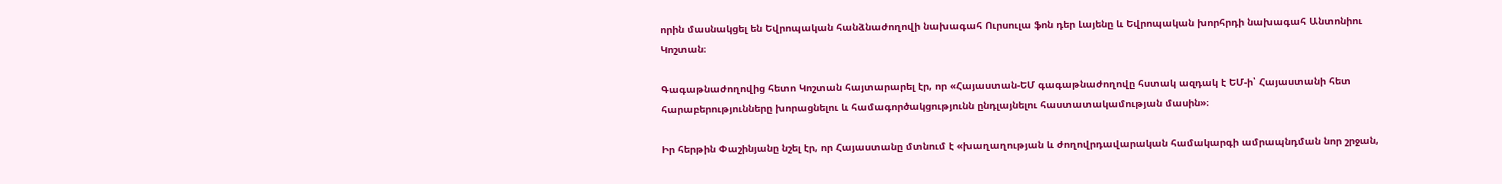որին մասնակցել են Եվրոպական հանձնաժողովի նախագահ Ուրսուլա ֆոն դեր Լայենը և Եվրոպական խորհրդի նախագահ Անտոնիու Կոշտան։

Գագաթնաժողովից հետո Կոշտան հայտարարել էր, որ «Հայաստան-ԵՄ գագաթնաժողովը հստակ ազդակ է ԵՄ-ի՝ Հայաստանի հետ հարաբերությունները խորացնելու և համագործակցությունն ընդլայնելու հաստատակամության մասին»։

Իր հերթին Փաշինյանը նշել էր, որ Հայաստանը մտնում է «խաղաղության և ժողովրդավարական համակարգի ամրապնդման նոր շրջան,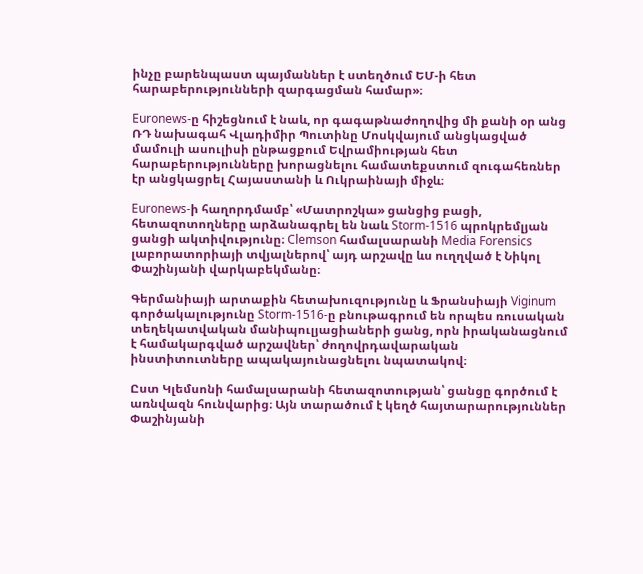ինչը բարենպաստ պայմաններ է ստեղծում ԵՄ-ի հետ հարաբերությունների զարգացման համար»։

Euronews-ը հիշեցնում է նաև, որ գագաթնաժողովից մի քանի օր անց ՌԴ նախագահ Վլադիմիր Պուտինը Մոսկվայում անցկացված մամուլի ասուլիսի ընթացքում Եվրամիության հետ հարաբերությունները խորացնելու համատեքստում զուգահեռներ էր անցկացրել Հայաստանի և Ուկրաինայի միջև։

Euronews-ի հաղորդմամբ՝ «Մատրոշկա» ցանցից բացի, հետազոտողները արձանագրել են նաև Storm-1516 պրոկրեմլյան ցանցի ակտիվությունը։ Clemson համալսարանի Media Forensics լաբորատորիայի տվյալներով՝ այդ արշավը ևս ուղղված է Նիկոլ Փաշինյանի վարկաբեկմանը։

Գերմանիայի արտաքին հետախուզությունը և Ֆրանսիայի Viginum գործակալությունը Storm-1516-ը բնութագրում են որպես ռուսական տեղեկատվական մանիպուլյացիաների ցանց, որն իրականացնում է համակարգված արշավներ՝ ժողովրդավարական ինստիտուտները ապակայունացնելու նպատակով։

Ըստ Կլեմսոնի համալսարանի հետազոտության՝ ցանցը գործում է առնվազն հունվարից։ Այն տարածում է կեղծ հայտարարություններ Փաշինյանի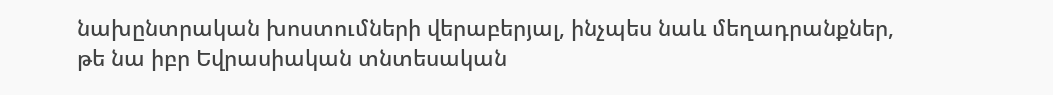նախընտրական խոստումների վերաբերյալ, ինչպես նաև մեղադրանքներ, թե նա իբր Եվրասիական տնտեսական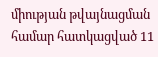միության թվայնացման համար հատկացված 11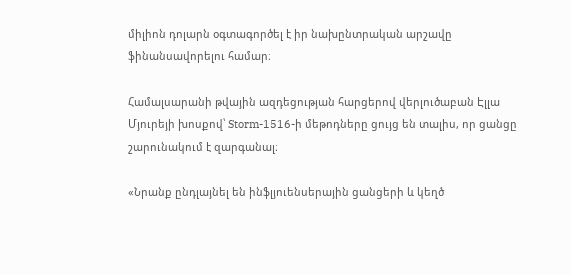միլիոն դոլարն օգտագործել է իր նախընտրական արշավը ֆինանսավորելու համար։

Համալսարանի թվային ազդեցության հարցերով վերլուծաբան Էլլա Մյուրեյի խոսքով՝ Storm-1516-ի մեթոդները ցույց են տալիս, որ ցանցը շարունակում է զարգանալ։

«Նրանք ընդլայնել են ինֆլյուենսերային ցանցերի և կեղծ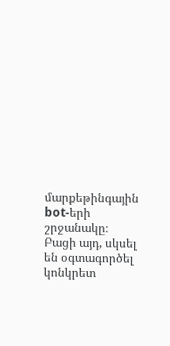մարքեթինգային bot-երի շրջանակը։ Բացի այդ, սկսել են օգտագործել կոնկրետ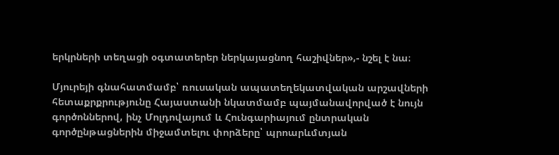երկրների տեղացի օգտատերեր ներկայացնող հաշիվներ»,- նշել է նա։

Մյուրեյի գնահատմամբ՝ ռուսական ապատեղեկատվական արշավների հետաքրքրությունը Հայաստանի նկատմամբ պայմանավորված է նույն գործոններով, ինչ Մոլդովայում և Հունգարիայում ընտրական գործընթացներին միջամտելու փորձերը՝ պրոարևմտյան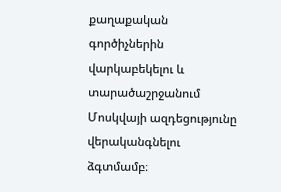քաղաքական գործիչներին վարկաբեկելու և տարածաշրջանում Մոսկվայի ազդեցությունը վերականգնելու ձգտմամբ։